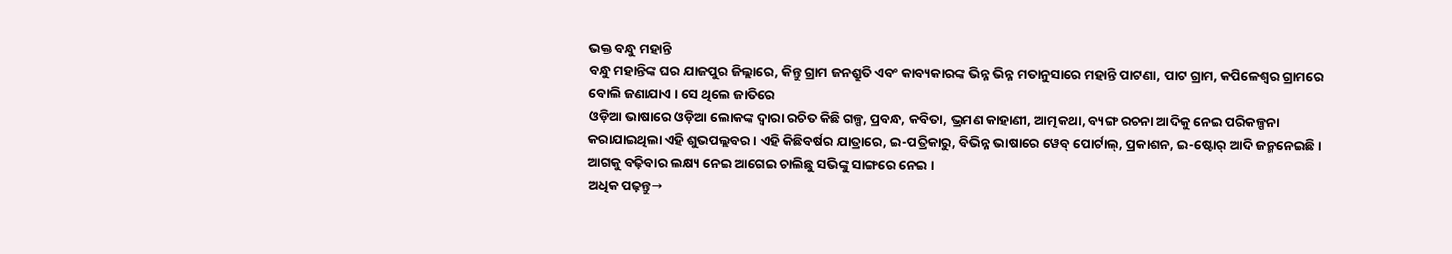ଭକ୍ତ ବନ୍ଧୁ ମହାନ୍ତି
ବନ୍ଧୁ ମହାନ୍ତିଙ୍କ ଘର ଯାଜପୁର ଜିଲ୍ଲାରେ, କିନ୍ତୁ ଗ୍ରାମ ଜନଶ୍ରୁତି ଏବଂ କାବ୍ୟକାରଙ୍କ ଭିନ୍ନ ଭିନ୍ନ ମତାନୁସାରେ ମହାନ୍ତି ପାଟଣା, ପାଟ ଗ୍ରାମ, କପିଳେଶ୍ୱର ଗ୍ରାମରେ ବୋଲି ଜଣାଯାଏ । ସେ ଥିଲେ ଜାତିରେ
ଓଡ଼ିଆ ଭାଷାରେ ଓଡ଼ିଆ ଲୋକଙ୍କ ଦ୍ୱାରା ରଚିତ କିଛି ଗଳ୍ପ, ପ୍ରବନ୍ଧ, କବିତା, ଭ୍ରମଣ କାହାଣୀ, ଆତ୍ମକଥା, ବ୍ୟଙ୍ଗ ରଚନା ଆଦିକୁ ନେଇ ପରିକଳ୍ପନା କରାଯାଇଥିଲା ଏହି ଶୁଭପଲ୍ଲବର । ଏହି କିଛିବର୍ଷର ଯାତ୍ରାରେ, ଇ-ପତ୍ରିକାରୁ, ବିଭିନ୍ନ ଭାଷାରେ ୱେବ୍ ପୋର୍ଟାଲ୍, ପ୍ରକାଶନ, ଇ-ଷ୍ଟୋର୍ ଆଦି ଜନ୍ମନେଇଛି । ଆଗକୁ ବଢ଼ିବାର ଲକ୍ଷ୍ୟ ନେଇ ଆଗେଇ ଚାଲିଛୁ ସଭିଙ୍କୁ ସାଙ୍ଗରେ ନେଇ ।
ଅଧିକ ପଢ଼ନ୍ତୁ→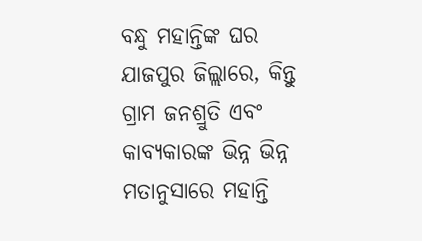ବନ୍ଧୁ ମହାନ୍ତିଙ୍କ ଘର ଯାଜପୁର ଜିଲ୍ଲାରେ, କିନ୍ତୁ ଗ୍ରାମ ଜନଶ୍ରୁତି ଏବଂ କାବ୍ୟକାରଙ୍କ ଭିନ୍ନ ଭିନ୍ନ ମତାନୁସାରେ ମହାନ୍ତି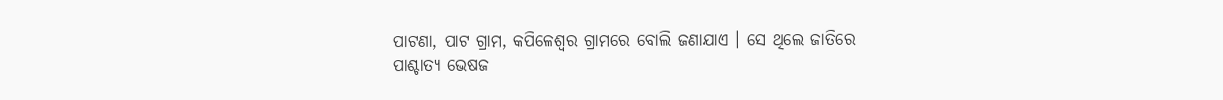ପାଟଣା, ପାଟ ଗ୍ରାମ, କପିଳେଶ୍ୱର ଗ୍ରାମରେ ବୋଲି ଜଣାଯାଏ । ସେ ଥିଲେ ଜାତିରେ
ପାଶ୍ଚାତ୍ୟ ଭେଷଜ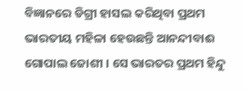ବିଜ୍ଞାନରେ ଡିଗ୍ରୀ ହାସଲ କରିଥିବା ପ୍ରଥମ ଭାରତୀୟ ମହିଳା ହେଉଛନ୍ତି ଆନନ୍ଦୀବାଈ ଗୋପାଲ ଜୋଶୀ । ସେ ଭାରତର ପ୍ରଥମ ହିନ୍ଦୁ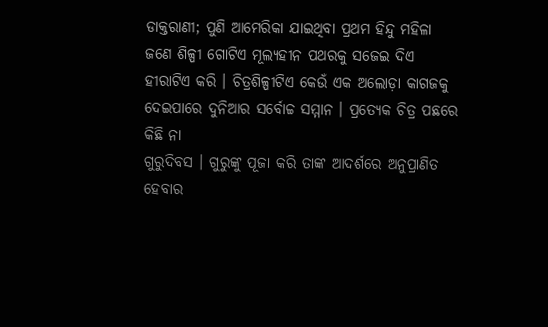ଡାକ୍ତରାଣୀ; ପୁଣି ଆମେରିକା ଯାଇଥିବା ପ୍ରଥମ ହିନ୍ଦୁ ମହିଳା
ଜଣେ ଶିଳ୍ପୀ ଗୋଟିଏ ମୂଲ୍ୟହୀନ ପଥରକୁ ସଜେଇ ଦିଏ ହୀରାଟିଏ କରି । ଚିତ୍ରଶିଳ୍ପୀଟିଏ କେଉଁ ଏକ ଅଲୋଡ଼ା କାଗଜକୁ ଦେଇପାରେ ଦୁନିଆର ସର୍ବୋଚ୍ଚ ସମ୍ମାନ । ପ୍ରତ୍ୟେକ ଚିତ୍ର ପଛରେ କିଛି ନା
ଗୁରୁଦିବସ । ଗୁରୁଙ୍କୁ ପୂଜା କରି ତାଙ୍କ ଆଦର୍ଶରେ ଅନୁପ୍ରାଣିତ ହେବାର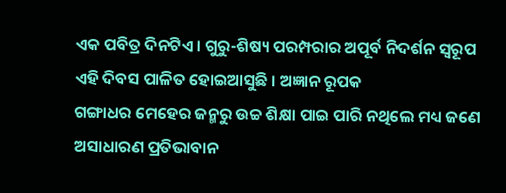ଏକ ପବିତ୍ର ଦିନଟିଏ । ଗୁରୁ-ଶିଷ୍ୟ ପରମ୍ପରାର ଅପୂର୍ବ ନିଦର୍ଶନ ସ୍ୱରୂପ ଏହି ଦିବସ ପାଳିତ ହୋଇଆସୁଛି । ଅଜ୍ଞାନ ରୂପକ
ଗଙ୍ଗାଧର ମେହେର ଜନ୍ମରୁ ଉଚ୍ଚ ଶିକ୍ଷା ପାଇ ପାରି ନଥିଲେ ମଧ୍ୟ ଜଣେ ଅସାଧାରଣ ପ୍ରତିଭାବାନ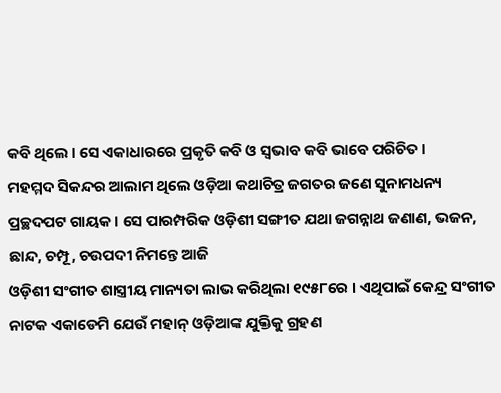କବି ଥିଲେ । ସେ ଏକାଧାରରେ ପ୍ରକୃତି କବି ଓ ସ୍ୱଭାବ କବି ଭାବେ ପରିଚିତ ।
ମହମ୍ମଦ ସିକନ୍ଦର ଆଲାମ ଥିଲେ ଓଡ଼ିଆ କଥାଚିତ୍ର ଜଗତର ଜଣେ ସୁନାମଧନ୍ୟ ପ୍ରଚ୍ଛଦପଟ ଗାୟକ । ସେ ପାରମ୍ପରିକ ଓଡ଼ିଶୀ ସଙ୍ଗୀତ ଯଥା ଜଗନ୍ନାଥ ଜଣାଣ, ଭଜନ, ଛାନ୍ଦ, ଚମ୍ପୂ, ଚଉପଦୀ ନିମନ୍ତେ ଆଜି
ଓଡ଼ିଶୀ ସଂଗୀତ ଶାସ୍ତ୍ରୀୟ ମାନ୍ୟତା ଲାଭ କରିଥିଲା ୧୯୫୮ରେ । ଏଥିପାଇଁ କେନ୍ଦ୍ର ସଂଗୀତ ନାଟକ ଏକାଡେମି ଯେଉଁ ମହାନ୍ ଓଡ଼ିଆଙ୍କ ଯୁକ୍ତିକୁ ଗ୍ରହଣ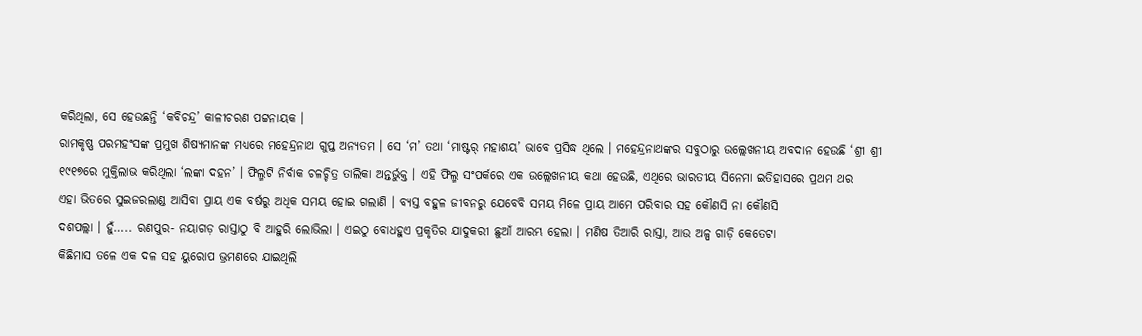କରିଥିଲା, ସେ ହେଉଛନ୍ତି ‘କବିଚନ୍ଦ୍ର’ କାଳୀଚରଣ ପଟ୍ଟନାୟକ ।
ରାମକୃଷ୍ଣ ପରମହଂସଙ୍କ ପ୍ରମୁଖ ଶିଷ୍ୟମାନଙ୍କ ମଧ୍ୟରେ ମହେନ୍ଦ୍ରନାଥ ଗୁପ୍ତ ଅନ୍ୟତମ । ସେ ‘ମ’ ତଥା ‘ମାଷ୍ଟର୍ ମହାଶୟ’ ଭାବେ ପ୍ରସିଦ୍ଧ ଥିଲେ । ମହେନ୍ଦ୍ରନାଥଙ୍କର ସବୁଠାରୁ ଉଲ୍ଲେଖନୀୟ ଅବଦାନ ହେଉଛି ‘ଶ୍ରୀ ଶ୍ରୀ
୧୯୧୭ରେ ମୁକ୍ତିଲାଭ କରିଥିଲା ‘ଲଙ୍କା ଦହନ’ । ଫିଲ୍ମଟି ନିର୍ବାକ ଚଳଚ୍ଚିତ୍ର ତାଲିକା ଅନ୍ତର୍ଭୁକ୍ତ । ଏହି ଫିଲ୍ମ ସଂପର୍କରେ ଏକ ଉଲ୍ଲେଖନୀୟ କଥା ହେଉଛି, ଏଥିରେ ଭାରତୀୟ ସିନେମା ଇତିହାସରେ ପ୍ରଥମ ଥର
ଏହା ଭିତରେ ସୁଇଜରଲାଣ୍ଡ ଆସିବା ପ୍ରାୟ ଏକ ବର୍ଷରୁ ଅଧିକ ସମୟ ହୋଇ ଗଲାଣି । ବ୍ୟସ୍ତ ବହୁଳ ଜୀବନରୁ ଯେବେବି ସମୟ ମିଳେ ପ୍ରାୟ ଆମେ ପରିବାର ସହ କୌଣସି ନା କୌଣସି
ଦଶପଲ୍ଲା । ହୁଁ….. ରଣପୁର- ନୟାଗଡ଼ ରାସ୍ତାଠୁ ବି ଆହୁରି ଲୋଭିଲା । ଏଇଠୁ ବୋଧହୁଏ ପ୍ରକୃତିର ଯାଦୁକରୀ ଛୁଆଁ ଆରମ୍ଭ ହେଲା । ମଣିଷ ତିଆରି ରାସ୍ତା, ଆଉ ଅଳ୍ପ ଗାଡ଼ି କେତେଟା
କିଛିମାସ ତଳେ ଏକ ଦଳ ସହ ୟୁରୋପ ଭ୍ରମଣରେ ଯାଇଥିଲି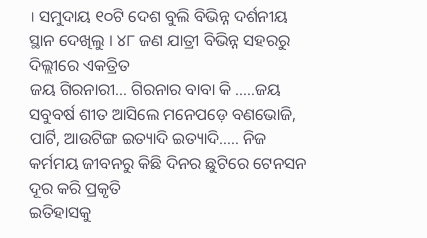। ସମୁଦାୟ ୧୦ଟି ଦେଶ ବୁଲି ବିଭିନ୍ନ ଦର୍ଶନୀୟ ସ୍ଥାନ ଦେଖିଲୁ । ୪୮ ଜଣ ଯାତ୍ରୀ ବିଭିନ୍ନ ସହରରୁ ଦିଲ୍ଲୀରେ ଏକତ୍ରିତ
ଜୟ ଗିରନାରୀ… ଗିରନାର ବାବା କି …..ଜୟ ସବୁବର୍ଷ ଶୀତ ଆସିଲେ ମନେପଡ଼େ ବଣଭୋଜି, ପାର୍ଟି, ଆଉଟିଙ୍ଗ ଇତ୍ୟାଦି ଇତ୍ୟାଦି….. ନିଜ କର୍ମମୟ ଜୀବନରୁ କିଛି ଦିନର ଛୁଟିରେ ଟେନସନ ଦୂର କରି ପ୍ରକୃତି
ଇତିହାସକୁ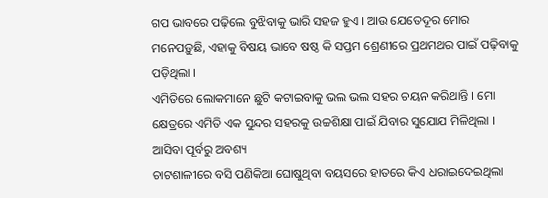ଗପ ଭାବରେ ପଢ଼ିଲେ ବୁଝିବାକୁ ଭାରି ସହଜ ହୁଏ । ଆଉ ଯେତେଦୂର ମୋର ମନେପଡ଼ୁଛି, ଏହାକୁ ବିଷୟ ଭାବେ ଷଷ୍ଠ କି ସପ୍ତମ ଶ୍ରେଣୀରେ ପ୍ରଥମଥର ପାଇଁ ପଢ଼ିବାକୁ ପଡ଼ିଥିଲା ।
ଏମିତିରେ ଲୋକମାନେ ଛୁଟି କଟାଇବାକୁ ଭଲ ଭଲ ସହର ଚୟନ କରିଥାନ୍ତି । ମୋ କ୍ଷେତ୍ରରେ ଏମିତି ଏକ ସୁନ୍ଦର ସହରକୁ ଉଚ୍ଚଶିକ୍ଷା ପାଇଁ ଯିବାର ସୁଯୋଯ ମିଳିଥିଲା । ଆସିବା ପୂର୍ବରୁ ଅବଶ୍ୟ
ଚାଟଶାଳୀରେ ବସି ପଣିକିଆ ଘୋଷୁଥିବା ବୟସରେ ହାତରେ କିଏ ଧରାଇଦେଇଥିଲା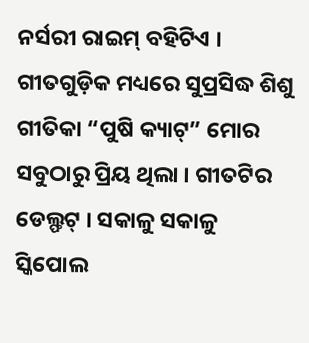ନର୍ସରୀ ରାଇମ୍ ବହିଟିଏ । ଗୀତଗୁଡ଼ିକ ମଧ୍ୟରେ ସୁପ୍ରସିଦ୍ଧ ଶିଶୁ ଗୀତିକା “ପୁଷି କ୍ୟାଟ୍” ମୋର ସବୁଠାରୁ ପ୍ରିୟ ଥିଲା । ଗୀତଟିର
ଡେଲ୍ଫଟ୍ । ସକାଳୁ ସକାଳୁ ସ୍କିପୋଲ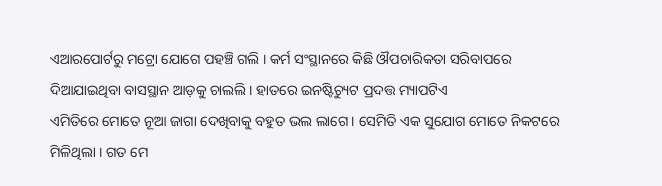ଏଆରପୋର୍ଟରୁ ମଟ୍ରୋ ଯୋଗେ ପହଞ୍ଚି ଗଲି । କର୍ମ ସଂସ୍ଥାନରେ କିଛି ଔପଚାରିକତା ସରିବାପରେ ଦିଆଯାଇଥିବା ବାସସ୍ଥାନ ଆଡ଼କୁ ଚାଲଲି । ହାତରେ ଇନଷ୍ଟିଚ୍ୟୁଟ ପ୍ରଦତ୍ତ ମ୍ୟାପଟିଏ
ଏମିତିରେ ମୋତେ ନୂଆ ଜାଗା ଦେଖିବାକୁ ବହୁତ ଭଲ ଲାଗେ । ସେମିତି ଏକ ସୁଯୋଗ ମୋତେ ନିକଟରେ ମିଳିଥିଲା । ଗତ ମେ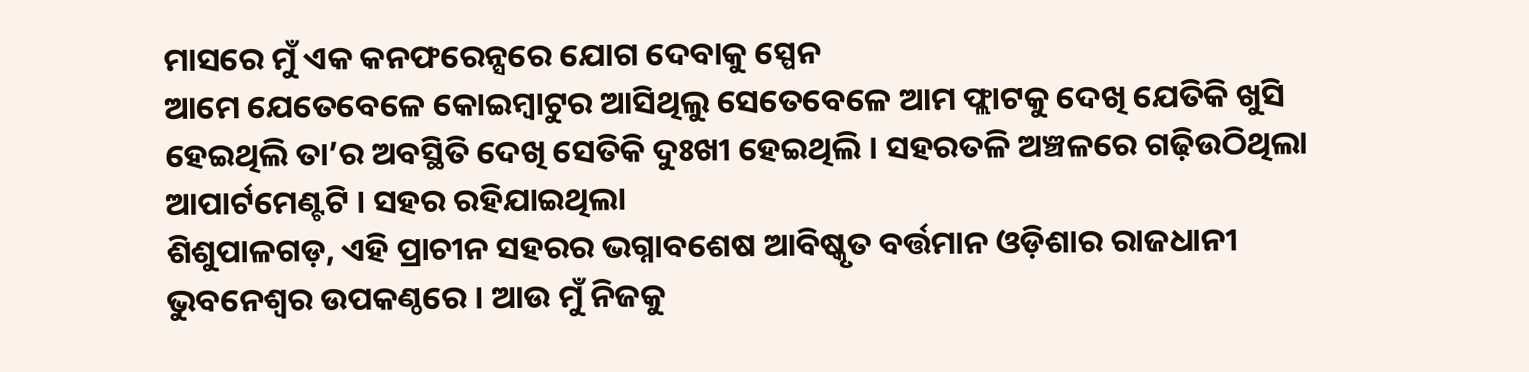ମାସରେ ମୁଁ ଏକ କନଫରେନ୍ସରେ ଯୋଗ ଦେବାକୁ ସ୍ପେନ
ଆମେ ଯେତେବେଳେ କୋଇମ୍ବାଟୁର ଆସିଥିଲୁ ସେତେବେଳେ ଆମ ଫ୍ଲାଟକୁ ଦେଖି ଯେତିକି ଖୁସି ହେଇଥିଲି ତା’ର ଅବସ୍ଥିତି ଦେଖି ସେତିକି ଦୁଃଖୀ ହେଇଥିଲି । ସହରତଳି ଅଞ୍ଚଳରେ ଗଢ଼ିଉଠିଥିଲା ଆପାର୍ଟମେଣ୍ଟଟି । ସହର ରହିଯାଇଥିଲା
ଶିଶୁପାଳଗଡ଼, ଏହି ପ୍ରାଚୀନ ସହରର ଭଗ୍ନାବଶେଷ ଆବିଷ୍କୃତ ବର୍ତ୍ତମାନ ଓଡ଼ିଶାର ରାଜଧାନୀ ଭୁବନେଶ୍ୱର ଉପକଣ୍ଠରେ । ଆଉ ମୁଁ ନିଜକୁ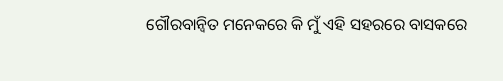ଗୌରବାନ୍ୱିତ ମନେକରେ କି ମୁଁ ଏହି ସହରରେ ବାସକରେ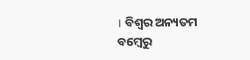। ବିଶ୍ୱର ଅନ୍ୟତମ
ବମ୍ବେରୁ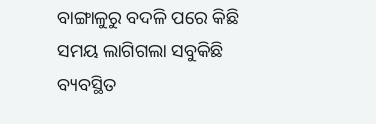ବାଙ୍ଗାଳୁରୁ ବଦଳି ପରେ କିଛି ସମୟ ଲାଗିଗଲା ସବୁକିଛି ବ୍ୟବସ୍ଥିତ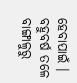ହେବାପାଇଁ । ବହୁବର୍ଷ ତଳେ ବାଙ୍ଗାଳୁରୁ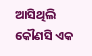ଆସିଥିଲି କୌଣସି ଏକ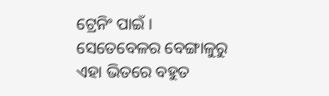ଟ୍ରେନିଂ ପାଇଁ । ସେତେବେଳର ବେଙ୍ଗାଳୁରୁ ଏହା ଭିତରେ ବହୁତ